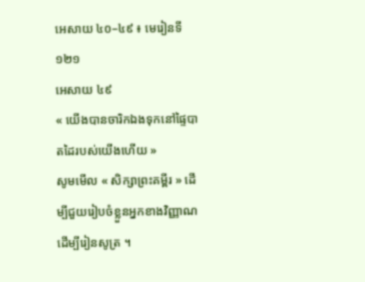អេសាយ ៤០–៤៩ ៖ មេរៀនទី ១២១
អេសាយ ៤៩
« យើងបានចារិកឯងទុកនៅផ្ទៃបាតដៃរបស់យើងហើយ »
សូមមើល « សិក្សាព្រះគម្ពីរ » ដើម្បីជួយរៀបចំខ្លួនអ្នកខាងវិញ្ញាណដើម្បីរៀនសូត្រ ។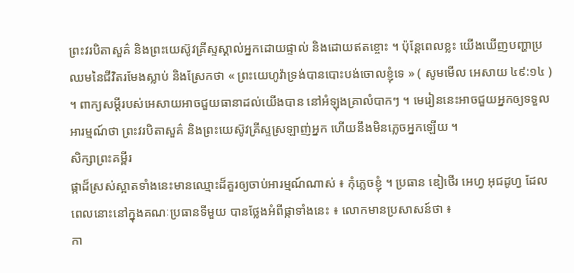ព្រះវរបិតាសួគ៌ និងព្រះយេស៊ូវគ្រីស្ទស្គាល់អ្នកដោយផ្ទាល់ និងដោយឥតខ្ចោះ ។ ប៉ុន្តែពេលខ្លះ យើងឃើញបញ្ហាប្រឈមនៃជីវិតរមែងស្លាប់ និងស្រែកថា « ព្រះយេហូវ៉ាទ្រង់បានបោះបង់ចោលខ្ញុំទេ » ( សូមមើល អេសាយ ៤៩:១៤ ) ។ ពាក្យសម្ដីរបស់អេសាយអាចជួយធានាដល់យើងបាន នៅអំឡុងគ្រាលំបាកៗ ។ មេរៀននេះអាចជួយអ្នកឲ្យទទួលអារម្មណ៍ថា ព្រះវរបិតាសួគ៌ និងព្រះយេស៊ូវគ្រីស្ទស្រឡាញ់អ្នក ហើយនឹងមិនភ្លេចអ្នកឡើយ ។
សិក្សាព្រះគម្ពីរ
ផ្កាដ៏ស្រស់ស្អាតទាំងនេះមានឈ្មោះដ៏គួរឲ្យចាប់អារម្មណ៍ណាស់ ៖ កុំភ្លេចខ្ញុំ ។ ប្រធាន ឌៀថើរ អេហ្វ អុជដូហ្វ ដែលពេលនោះនៅក្នុងគណៈប្រធានទីមួយ បានថ្លែងអំពីផ្កាទាំងនេះ ៖ លោកមានប្រសាសន៍ថា ៖
កា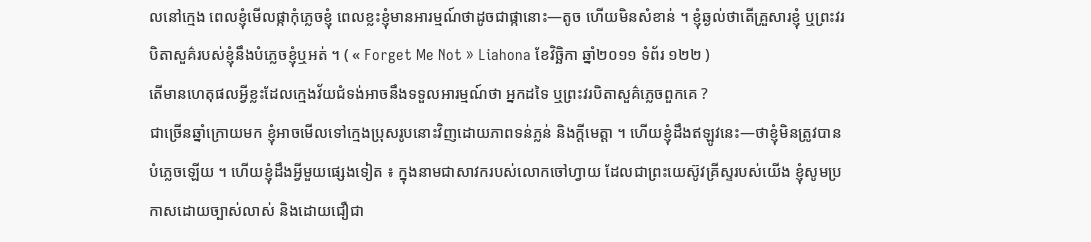លនៅក្មេង ពេលខ្ញុំមើលផ្កាកុំភ្លេចខ្ញុំ ពេលខ្លះខ្ញុំមានអារម្មណ៍ថាដូចជាផ្កានោះ—តូច ហើយមិនសំខាន់ ។ ខ្ញុំឆ្ងល់ថាតើគ្រួសារខ្ញុំ ឬព្រះវរបិតាសួគ៌របស់ខ្ញុំនឹងបំភ្លេចខ្ញុំឬអត់ ។ ( « Forget Me Not » Liahona ខែវិច្ឆិកា ឆ្នាំ២០១១ ទំព័រ ១២២ )
តើមានហេតុផលអ្វីខ្លះដែលក្មេងវ័យជំទង់អាចនឹងទទួលអារម្មណ៍ថា អ្នកដទៃ ឬព្រះវរបិតាសួគ៌ភ្លេចពួកគេ ?
ជាច្រើនឆ្នាំក្រោយមក ខ្ញុំអាចមើលទៅក្មេងប្រុសរូបនោះវិញដោយភាពទន់ភ្លន់ និងក្តីមេត្តា ។ ហើយខ្ញុំដឹងឥឡូវនេះ—ថាខ្ញុំមិនត្រូវបានបំភ្លេចឡើយ ។ ហើយខ្ញុំដឹងអ្វីមួយផ្សេងទៀត ៖ ក្នុងនាមជាសាវករបស់លោកចៅហ្វាយ ដែលជាព្រះយេស៊ូវគ្រីស្ទរបស់យើង ខ្ញុំសូមប្រកាសដោយច្បាស់លាស់ និងដោយជឿជា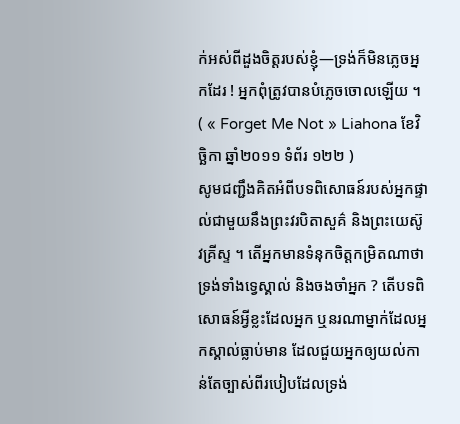ក់អស់ពីដួងចិត្តរបស់ខ្ញុំ—ទ្រង់ក៏មិនភ្លេចអ្នកដែរ ! អ្នកពុំត្រូវបានបំភ្លេចចោលឡើយ ។ ( « Forget Me Not » Liahona ខែវិច្ឆិកា ឆ្នាំ២០១១ ទំព័រ ១២២ )
សូមជញ្ជឹងគិតអំពីបទពិសោធន៍របស់អ្នកផ្ទាល់ជាមួយនឹងព្រះវរបិតាសួគ៌ និងព្រះយេស៊ូវគ្រីស្ទ ។ តើអ្នកមានទំនុកចិត្តកម្រិតណាថាទ្រង់ទាំងទ្វេស្គាល់ និងចងចាំអ្នក ? តើបទពិសោធន៍អ្វីខ្លះដែលអ្នក ឬនរណាម្នាក់ដែលអ្នកស្គាល់ធ្លាប់មាន ដែលជួយអ្នកឲ្យយល់កាន់តែច្បាស់ពីរបៀបដែលទ្រង់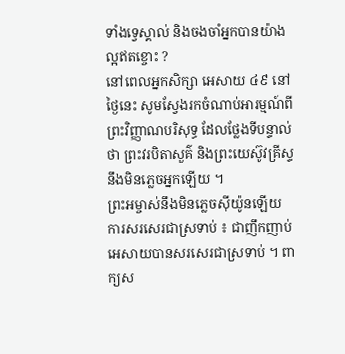ទាំងទ្វេស្គាល់ និងចងចាំអ្នកបានយ៉ាងល្អឥតខ្ចោះ ?
នៅពេលអ្នកសិក្សា អេសាយ ៤៩ នៅថ្ងៃនេះ សូមស្វែងរកចំណាប់អារម្មណ៍ពីព្រះវិញ្ញាណបរិសុទ្ធ ដែលថ្លែងទីបន្ទាល់ថា ព្រះវរបិតាសួគ៌ និងព្រះយេស៊ូវគ្រីស្ទនឹងមិនភ្លេចអ្នកឡើយ ។
ព្រះអម្ចាស់នឹងមិនភ្លេចស៊ីយ៉ូនឡើយ
ការសរសេរជាស្រទាប់ ៖ ជាញឹកញាប់ អេសាយបានសរសេរជាស្រទាប់ ។ ពាក្យស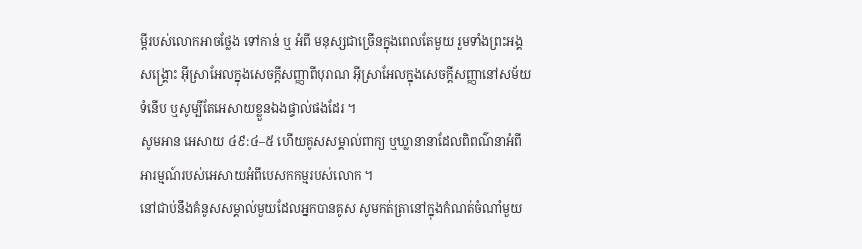ម្ដីរបស់លោកអាចថ្លែង ទៅកាន់ ឬ អំពី មនុស្សជាច្រើនក្នុងពេលតែមួយ រួមទាំងព្រះអង្គសង្គ្រោះ អ៊ីស្រាអែលក្នុងសេចក្ដីសញ្ញាពីបុរាណ អ៊ីស្រាអែលក្នុងសេចក្ដីសញ្ញានៅសម័យទំនើប ឬសូម្បីតែអេសាយខ្លួនឯងផ្ទាល់ផងដែរ ។
សូមអាន អេសាយ ៤៩:៤–៥ ហើយគូសសម្គាល់ពាក្យ ឬឃ្លានានាដែលពិពណ៌នាអំពីអារម្មណ៍របស់អេសាយអំពីបេសកកម្មរបស់លោក ។
នៅជាប់នឹងគំនូសសម្គាល់មួយដែលអ្នកបានគូស សូមកត់ត្រានៅក្នុងកំណត់ចំណាំមួយ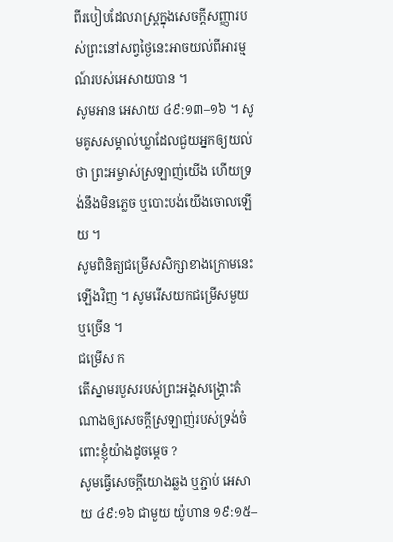ពីរបៀបដែលរាស្ដ្រក្នុងសេចក្ដីសញ្ញារបស់ព្រះនៅសព្វថ្ងៃនេះអាចយល់ពីអារម្មណ៍របស់អេសាយបាន ។
សូមអាន អេសាយ ៤៩:១៣–១៦ ។ សូមគូសសម្គាល់ឃ្លាដែលជួយអ្នកឲ្យយល់ថា ព្រះអម្ចាស់ស្រឡាញ់យើង ហើយទ្រង់នឹងមិនភ្លេច ឬបោះបង់យើងចោលឡើយ ។
សូមពិនិត្យជម្រើសសិក្សាខាងក្រោមនេះឡើងវិញ ។ សូមរើសយកជម្រើសមួយ ឬច្រើន ។
ជម្រើស ក
តើស្នាមរបួសរបស់ព្រះអង្គសង្គ្រោះតំណាងឲ្យសេចក្តីស្រឡាញ់របស់ទ្រង់ចំពោះខ្ញុំយ៉ាងដូចម្តេច ?
សូមធ្វើសេចក្ដីយោងឆ្លង ឬភ្ជាប់ អេសាយ ៤៩:១៦ ជាមួយ យ៉ូហាន ១៩:១៥–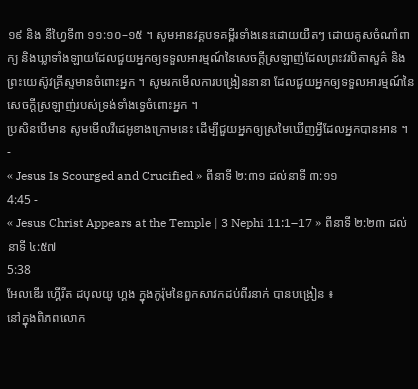១៩ និង នីហ្វៃទី៣ ១១:១០–១៥ ។ សូមអានវគ្គបទគម្ពីរទាំងនេះដោយយឺតៗ ដោយគូសចំណាំពាក្យ និងឃ្លាទាំងឡាយដែលជួយអ្នកឲ្យទទួលអារម្មណ៍នៃសេចក្ដីស្រឡាញ់ដែលព្រះវរបិតាសួគ៌ និងព្រះយេស៊ូវគ្រីស្ទមានចំពោះអ្នក ។ សូមរកមើលការបង្រៀននានា ដែលជួយអ្នកឲ្យទទួលអារម្មណ៍នៃសេចក្តីស្រឡាញ់របស់ទ្រង់ទាំងទ្វេចំពោះអ្នក ។
ប្រសិនបើមាន សូមមើលវីដេអូខាងក្រោមនេះ ដើម្បីជួយអ្នកឲ្យស្រមៃឃើញអ្វីដែលអ្នកបានអាន ។
-
« Jesus Is Scourged and Crucified » ពីនាទី ២:៣១ ដល់នាទី ៣:១១
4:45 -
« Jesus Christ Appears at the Temple | 3 Nephi 11:1–17 » ពីនាទី ២:២៣ ដល់នាទី ៤:៥៧
5:38
អែលឌើរ ហ្គើរីត ដបុលយូ ហ្គង ក្នុងកូរ៉ុមនៃពួកសាវកដប់ពីរនាក់ បានបង្រៀន ៖
នៅក្នុងពិភពលោក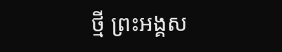ថ្មី ព្រះអង្គស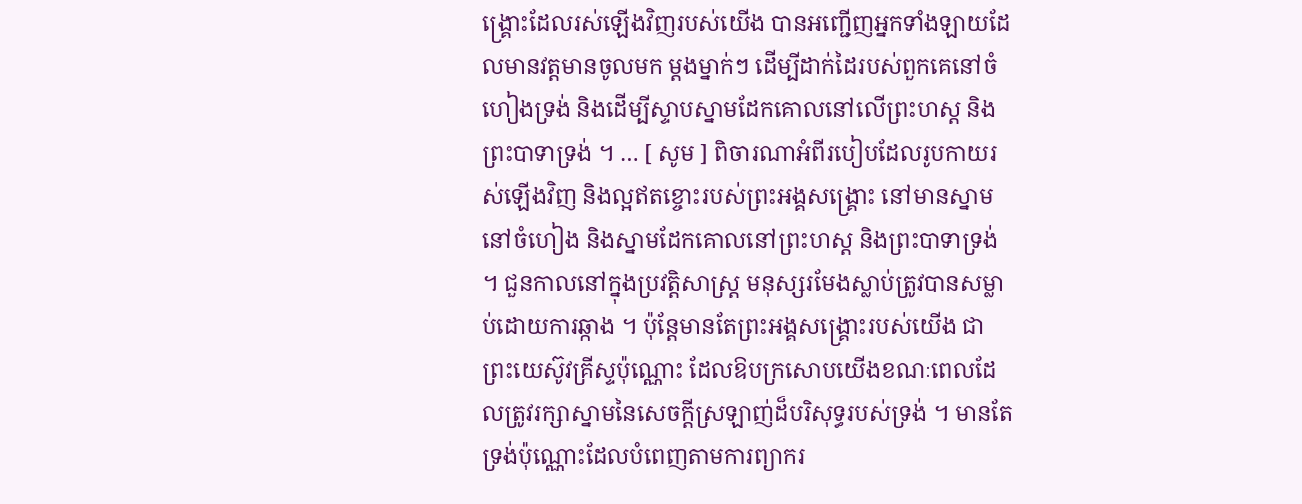ង្គ្រោះដែលរស់ឡើងវិញរបស់យើង បានអញ្ជើញអ្នកទាំងឡាយដែលមានវត្តមានចូលមក ម្ដងម្នាក់ៗ ដើម្បីដាក់ដៃរបស់ពួកគេនៅចំហៀងទ្រង់ និងដើម្បីស្ទាបស្នាមដែកគោលនៅលើព្រះហស្ត និងព្រះបាទាទ្រង់ ។ … [ សូម ] ពិចារណាអំពីរបៀបដែលរូបកាយរស់ឡើងវិញ និងល្អឥតខ្ចោះរបស់ព្រះអង្គសង្គ្រោះ នៅមានស្នាមនៅចំហៀង និងស្នាមដែកគោលនៅព្រះហស្ត និងព្រះបាទាទ្រង់ ។ ជួនកាលនៅក្នុងប្រវត្តិសាស្ត្រ មនុស្សរមែងស្លាប់ត្រូវបានសម្លាប់ដោយការឆ្កាង ។ ប៉ុន្តែមានតែព្រះអង្គសង្គ្រោះរបស់យើង ជាព្រះយេស៊ូវគ្រីស្ទប៉ុណ្ណោះ ដែលឱបក្រសោបយើងខណៈពេលដែលត្រូវរក្សាស្នាមនៃសេចក្ដីស្រឡាញ់ដ៏បរិសុទ្ធរបស់ទ្រង់ ។ មានតែទ្រង់ប៉ុណ្ណោះដែលបំពេញតាមការព្យាករ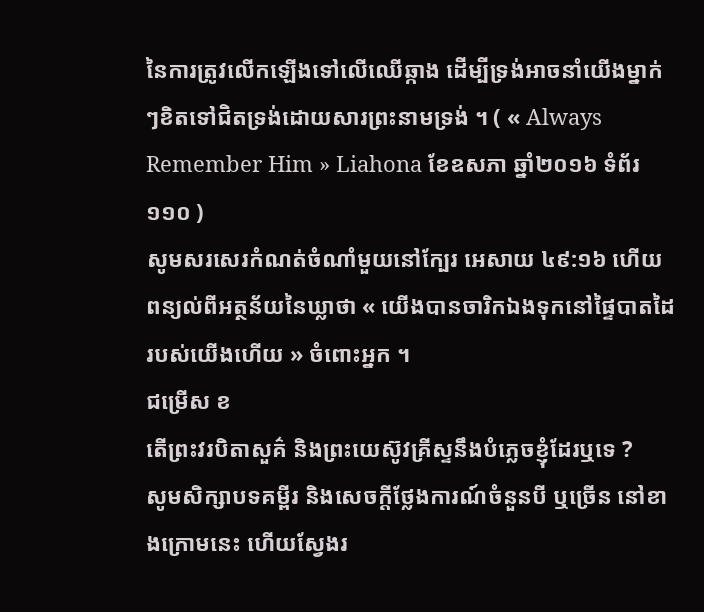នៃការត្រូវលើកឡើងទៅលើឈើឆ្កាង ដើម្បីទ្រង់អាចនាំយើងម្នាក់ៗខិតទៅជិតទ្រង់ដោយសារព្រះនាមទ្រង់ ។ ( « Always Remember Him » Liahona ខែឧសភា ឆ្នាំ២០១៦ ទំព័រ ១១០ )
សូមសរសេរកំណត់ចំណាំមួយនៅក្បែរ អេសាយ ៤៩:១៦ ហើយពន្យល់ពីអត្ថន័យនៃឃ្លាថា « យើងបានចារិកឯងទុកនៅផ្ទៃបាតដៃរបស់យើងហើយ » ចំពោះអ្នក ។
ជម្រើស ខ
តើព្រះវរបិតាសួគ៌ និងព្រះយេស៊ូវគ្រីស្ទនឹងបំភ្លេចខ្ញុំដែរឬទេ ?
សូមសិក្សាបទគម្ពីរ និងសេចក្តីថ្លែងការណ៍ចំនួនបី ឬច្រើន នៅខាងក្រោមនេះ ហើយស្វែងរ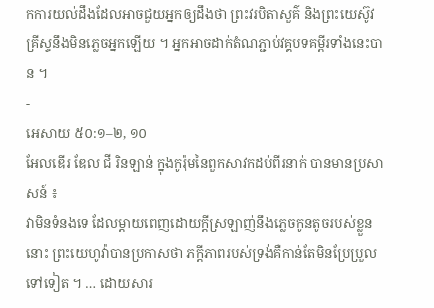កការយល់ដឹងដែលអាចជួយអ្នកឲ្យដឹងថា ព្រះវរបិតាសួគ៌ និងព្រះយេស៊ូវគ្រីស្ទនឹងមិនភ្លេចអ្នកឡើយ ។ អ្នកអាចដាក់តំណភ្ជាប់វគ្គបទគម្ពីរទាំងនេះបាន ។
-
អេសាយ ៥០:១–២, ១០
អែលឌើរ ឌែល ជី រិនឡាន់ ក្នុងកូរ៉ុមនៃពួកសាវកដប់ពីរនាក់ បានមានប្រសាសន៍ ៖
វាមិនទំនងទេ ដែលម្ដាយពេញដោយក្តីស្រឡាញ់នឹងភ្លេចកូនតូចរបស់ខ្លួននោះ ព្រះយេហូវ៉ាបានប្រកាសថា ភក្ដីភាពរបស់ទ្រង់គឺកាន់តែមិនប្រែប្រួលទៅទៀត ។ … ដោយសារ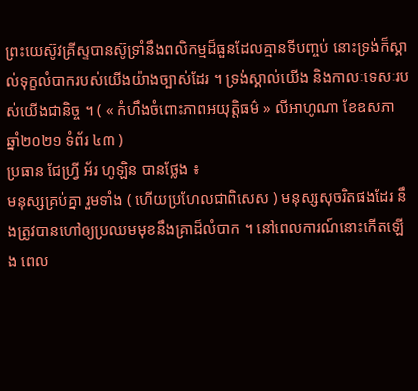ព្រះយេស៊ូវគ្រីស្ទបានស៊ូទ្រាំនឹងពលិកម្មដ៏ធួនដែលគ្មានទីបញ្ចប់ នោះទ្រង់ក៏ស្គាល់ទុក្ខលំបាករបស់យើងយ៉ាងច្បាស់ដែរ ។ ទ្រង់ស្គាល់យើង និងកាលៈទេសៈរបស់យើងជានិច្ច ។ ( « កំហឹងចំពោះភាពអយុត្តិធម៌ » លីអាហូណា ខែឧសភា ឆ្នាំ២០២១ ទំព័រ ៤៣ )
ប្រធាន ជែហ្វ្រី អ័រ ហូឡិន បានថ្លែង ៖
មនុស្សគ្រប់គ្នា រួមទាំង ( ហើយប្រហែលជាពិសេស ) មនុស្សសុចរិតផងដែរ នឹងត្រូវបានហៅឲ្យប្រឈមមុខនឹងគ្រាដ៏លំបាក ។ នៅពេលការណ៍នោះកើតឡើង ពេល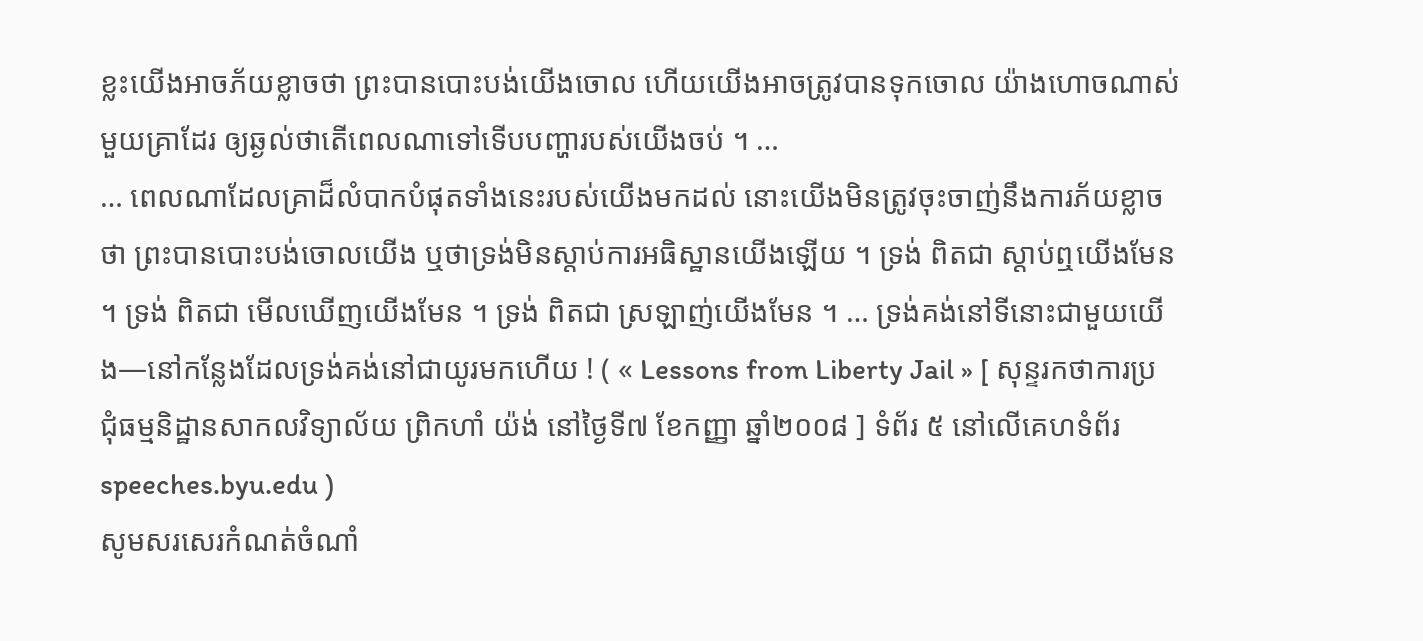ខ្លះយើងអាចភ័យខ្លាចថា ព្រះបានបោះបង់យើងចោល ហើយយើងអាចត្រូវបានទុកចោល យ៉ាងហោចណាស់មួយគ្រាដែរ ឲ្យឆ្ងល់ថាតើពេលណាទៅទើបបញ្ហារបស់យើងចប់ ។ …
… ពេលណាដែលគ្រាដ៏លំបាកបំផុតទាំងនេះរបស់យើងមកដល់ នោះយើងមិនត្រូវចុះចាញ់នឹងការភ័យខ្លាចថា ព្រះបានបោះបង់ចោលយើង ឬថាទ្រង់មិនស្តាប់ការអធិស្ឋានយើងឡើយ ។ ទ្រង់ ពិតជា ស្តាប់ឮយើងមែន ។ ទ្រង់ ពិតជា មើលឃើញយើងមែន ។ ទ្រង់ ពិតជា ស្រឡាញ់យើងមែន ។ … ទ្រង់គង់នៅទីនោះជាមួយយើង—នៅកន្លែងដែលទ្រង់គង់នៅជាយូរមកហើយ ! ( « Lessons from Liberty Jail » [ សុន្ទរកថាការប្រជុំធម្មនិដ្ឋានសាកលវិទ្យាល័យ ព្រិកហាំ យ៉ង់ នៅថ្ងៃទី៧ ខែកញ្ញា ឆ្នាំ២០០៨ ] ទំព័រ ៥ នៅលើគេហទំព័រ speeches.byu.edu )
សូមសរសេរកំណត់ចំណាំ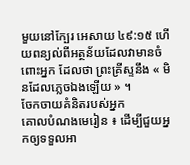មួយនៅក្បែរ អេសាយ ៤៩:១៥ ហើយពន្យល់ពីអត្ថន័យដែលវាមានចំពោះអ្នក ដែលថា ព្រះគ្រីស្ទនឹង « មិនដែលភ្លេចឯងឡើយ » ។
ចែកចាយគំនិតរបស់អ្នក
គោលបំណងមេរៀន ៖ ដើម្បីជួយអ្នកឲ្យទទួលអា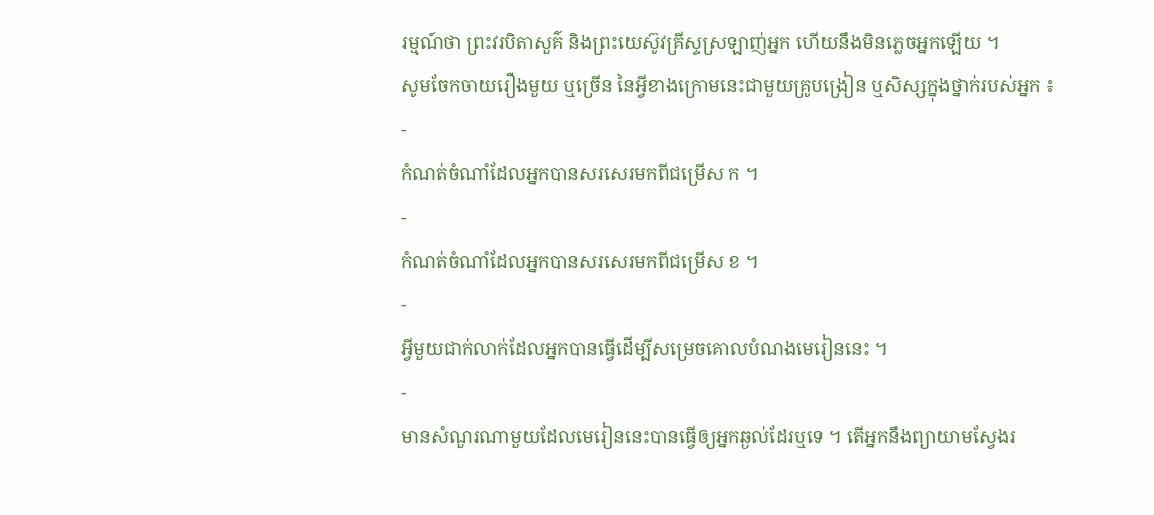រម្មណ៍ថា ព្រះវរបិតាសួគ៌ និងព្រះយេស៊ូវគ្រីស្ទស្រឡាញ់អ្នក ហើយនឹងមិនភ្លេចអ្នកឡើយ ។
សូមចែកចាយរឿងមួយ ឬច្រើន នៃអ្វីខាងក្រោមនេះជាមួយគ្រូបង្រៀន ឬសិស្សក្នុងថ្នាក់របស់អ្នក ៖
-
កំណត់ចំណាំដែលអ្នកបានសរសេរមកពីជម្រើស ក ។
-
កំណត់ចំណាំដែលអ្នកបានសរសេរមកពីជម្រើស ខ ។
-
អ្វីមួយជាក់លាក់ដែលអ្នកបានធ្វើដើម្បីសម្រេចគោលបំណងមេរៀននេះ ។
-
មានសំណួរណាមួយដែលមេរៀននេះបានធ្វើឲ្យអ្នកឆ្ងល់ដែរឬទេ ។ តើអ្នកនឹងព្យាយាមស្វែងរ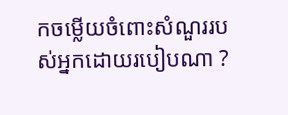កចម្លើយចំពោះសំណួររបស់អ្នកដោយរបៀបណា ?